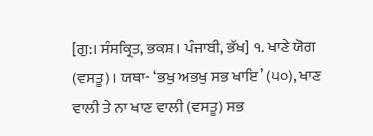[ਗੁ:। ਸੰਸਕ੍ਰਿਤ, ਭਕਸ਼। ਪੰਜਾਬੀ, ਭੱਖ] ੧. ਖਾਣੇ ਯੋਗ (ਵਸਤੂ)। ਯਥਾ- ‘ਭਖੁ ਅਭਖੁ ਸਭ ਖਾਇ’ (੫੦), ਖਾਣ ਵਾਲੀ ਤੇ ਨਾ ਖਾਣ ਵਾਲੀ (ਵਸਤੂ) ਸਭ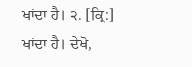ਖਾਂਦਾ ਹੈ। ੨. [ਕ੍ਰਿ:] ਖਾਂਦਾ ਹੈ। ਦੇਖੋ,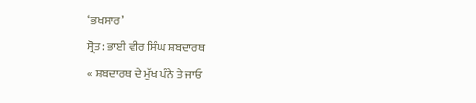‘ਭਖਸਾਰ’
ਸ੍ਰੋਤ: ਭਾਈ ਵੀਰ ਸਿੰਘ ਸ਼ਬਦਾਰਥ
« ਸ਼ਬਦਾਰਥ ਦੇ ਮੁੱਖ ਪੰਨੇ ਤੇ ਜਾਓ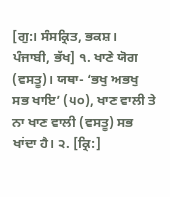[ਗੁ:। ਸੰਸਕ੍ਰਿਤ, ਭਕਸ਼। ਪੰਜਾਬੀ, ਭੱਖ] ੧. ਖਾਣੇ ਯੋਗ (ਵਸਤੂ)। ਯਥਾ- ‘ਭਖੁ ਅਭਖੁ ਸਭ ਖਾਇ’ (੫੦), ਖਾਣ ਵਾਲੀ ਤੇ ਨਾ ਖਾਣ ਵਾਲੀ (ਵਸਤੂ) ਸਭ ਖਾਂਦਾ ਹੈ। ੨. [ਕ੍ਰਿ:]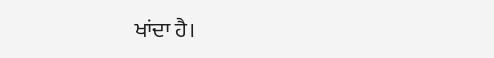ਖਾਂਦਾ ਹੈ।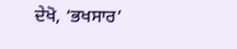ਦੇਖੋ, ‘ਭਖਸਾਰ’